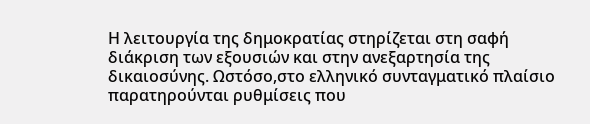Η λειτουργία της δημοκρατίας στηρίζεται στη σαφή διάκριση των εξουσιών και στην ανεξαρτησία της δικαιοσύνης. Ωστόσο,στο ελληνικό συνταγματικό πλαίσιο παρατηρούνται ρυθμίσεις που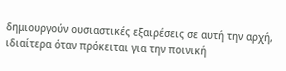δημιουργούν ουσιαστικές εξαιρέσεις σε αυτή την αρχή, ιδιαίτερα όταν πρόκειται για την ποινική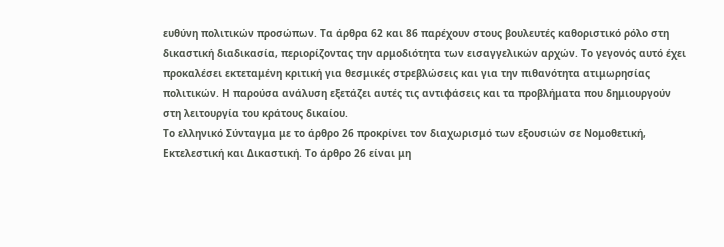ευθύνη πολιτικών προσώπων. Τα άρθρα 62 και 86 παρέχουν στους βουλευτές καθοριστικό ρόλο στη δικαστική διαδικασία, περιορίζοντας την αρμοδιότητα των εισαγγελικών αρχών. Το γεγονός αυτό έχει προκαλέσει εκτεταμένη κριτική για θεσμικές στρεβλώσεις και για την πιθανότητα ατιμωρησίας πολιτικών. Η παρούσα ανάλυση εξετάζει αυτές τις αντιφάσεις και τα προβλήματα που δημιουργούν στη λειτουργία του κράτους δικαίου.
Το ελληνικό Σύνταγμα με το άρθρο 26 προκρίνει τον διαχωρισμό των εξουσιών σε Νομοθετική, Εκτελεστική και Δικαστική. Το άρθρο 26 είναι μη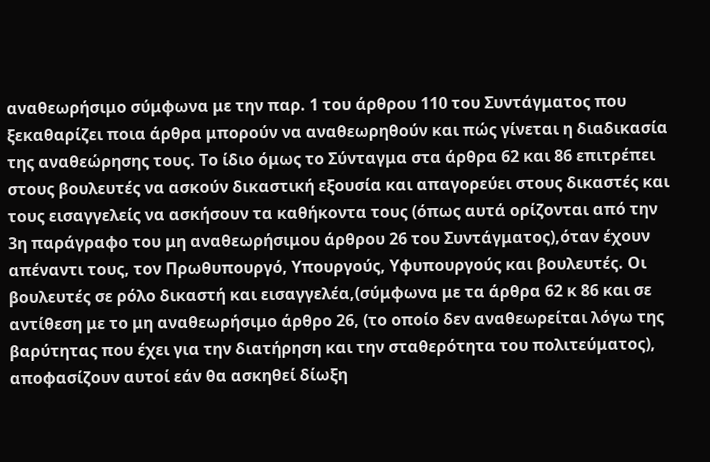αναθεωρήσιμο σύμφωνα με την παρ. 1 του άρθρου 110 του Συντάγματος που ξεκαθαρίζει ποια άρθρα μπορούν να αναθεωρηθούν και πώς γίνεται η διαδικασία της αναθεώρησης τους. Το ίδιο όμως το Σύνταγμα στα άρθρα 62 και 86 επιτρέπει στους βουλευτές να ασκούν δικαστική εξουσία και απαγορεύει στους δικαστές και τους εισαγγελείς να ασκήσουν τα καθήκοντα τους (όπως αυτά ορίζονται από την 3η παράγραφο του μη αναθεωρήσιμου άρθρου 26 του Συντάγματος),όταν έχουν απέναντι τους, τον Πρωθυπουργό, Υπουργούς, Υφυπουργούς και βουλευτές. Οι βουλευτές σε ρόλο δικαστή και εισαγγελέα,(σύμφωνα με τα άρθρα 62 κ 86 και σε αντίθεση με το μη αναθεωρήσιμο άρθρο 26, (το οποίο δεν αναθεωρείται λόγω της βαρύτητας που έχει για την διατήρηση και την σταθερότητα του πολιτεύματος), αποφασίζουν αυτοί εάν θα ασκηθεί δίωξη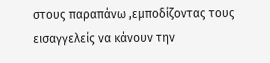στους παραπάνω ,εμποδίζοντας τους εισαγγελείς να κάνουν την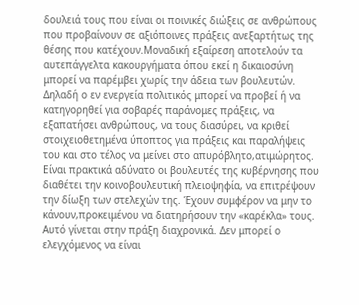δουλειά τους που είναι οι ποινικές διώξεις σε ανθρώπους που προβαίνουν σε αξιόποινες πράξεις ανεξαρτήτως της θέσης που κατέχουν.Μοναδική εξαίρεση αποτελούν τα αυτεπάγγελτα κακουργήματα όπου εκεί η δικαιοσύνη μπορεί να παρέμβει χωρίς την άδεια των βουλευτών. Δηλαδή ο εν ενεργεία πολιτικός μπορεί να προβεί ή να κατηγορηθεί για σοβαρές παράνομες πράξεις, να εξαπατήσει ανθρώπους, να τους διασύρει, να κριθεί στοιχειοθετημένα ύποπτος για πράξεις και παραλήψεις του και στο τέλος να μείνει στο απυρόβλητο,ατιμώρητος. Είναι πρακτικά αδύνατο οι βουλευτές της κυβέρνησης που διαθέτει την κοινοβουλευτική πλειοψηφία, να επιτρέψουν την δίωξη των στελεχών της. Έχουν συμφέρον να μην το κάνουν,προκειμένου να διατηρήσουν την «καρέκλα» τους. Αυτό γίνεται στην πράξη διαχρονικά. Δεν μπορεί ο ελεγχόμενος να είναι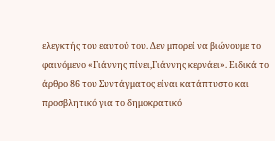ελεγκτής του εαυτού του. Δεν μπορεί να βιώνουμε το φαινόμενο «Γιάννης πίνει,Γιάννης κερνάει». Ειδικά το άρθρο 86 του Συντάγματος είναι κατάπτυστο και προσβλητικό για το δημοκρατικό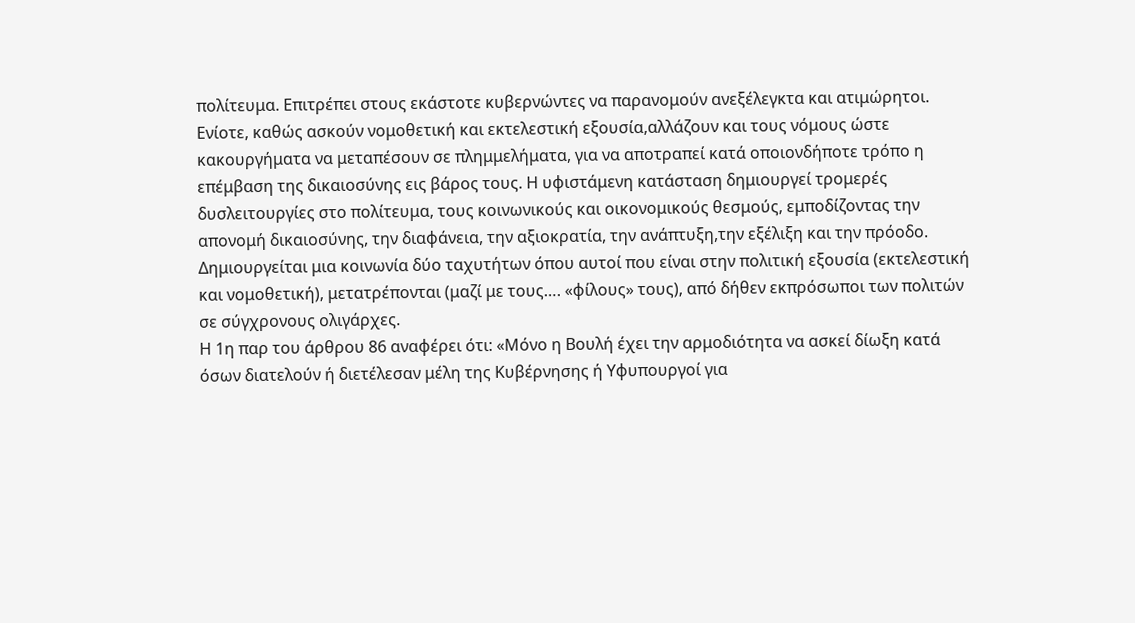πολίτευμα. Επιτρέπει στους εκάστοτε κυβερνώντες να παρανομούν ανεξέλεγκτα και ατιμώρητοι. Ενίοτε, καθώς ασκούν νομοθετική και εκτελεστική εξουσία,αλλάζουν και τους νόμους ώστε κακουργήματα να μεταπέσουν σε πλημμελήματα, για να αποτραπεί κατά οποιονδήποτε τρόπο η επέμβαση της δικαιοσύνης εις βάρος τους. Η υφιστάμενη κατάσταση δημιουργεί τρομερές δυσλειτουργίες στο πολίτευμα, τους κοινωνικούς και οικονομικούς θεσμούς, εμποδίζοντας την απονομή δικαιοσύνης, την διαφάνεια, την αξιοκρατία, την ανάπτυξη,την εξέλιξη και την πρόοδο. Δημιουργείται μια κοινωνία δύο ταχυτήτων όπου αυτοί που είναι στην πολιτική εξουσία (εκτελεστική και νομοθετική), μετατρέπονται (μαζί με τους…. «φίλους» τους), από δήθεν εκπρόσωποι των πολιτών σε σύγχρονους ολιγάρχες.
Η 1η παρ του άρθρου 86 αναφέρει ότι: «Μόνο η Βουλή έχει την αρμοδιότητα να ασκεί δίωξη κατά όσων διατελούν ή διετέλεσαν μέλη της Κυβέρνησης ή Υφυπουργοί για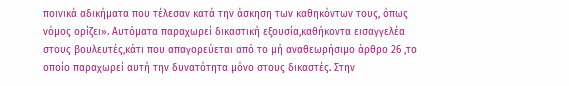ποινικά αδικήματα που τέλεσαν κατά την άσκηση των καθηκόντων τους, όπως νόμος ορίζει». Αυτόματα παραχωρεί δικαστική εξουσία,καθήκοντα εισαγγελέα στους βουλευτές,κάτι που απαγορεύεται από το μή αναθεωρήσιμο άρθρο 26 ,το οποίο παραχωρεί αυτή την δυνατότητα μόνο στους δικαστές. Στην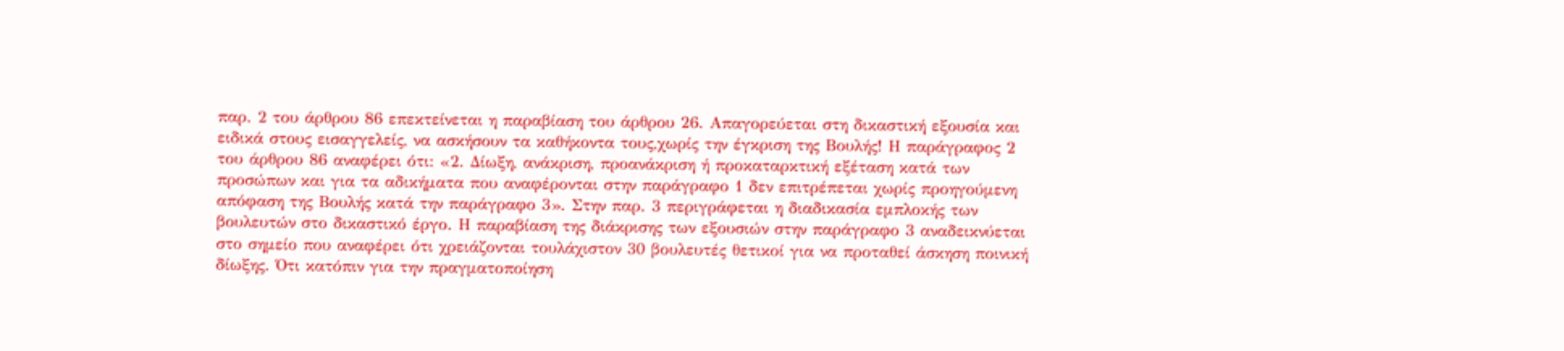παρ. 2 του άρθρου 86 επεκτείνεται η παραβίαση του άρθρου 26. Απαγορεύεται στη δικαστική εξουσία και ειδικά στους εισαγγελείς, να ασκήσουν τα καθήκοντα τους,χωρίς την έγκριση της Βουλής! Η παράγραφος 2 του άρθρου 86 αναφέρει ότι: «2. Δίωξη, ανάκριση, προανάκριση ή προκαταρκτική εξέταση κατά των προσώπων και για τα αδικήματα που αναφέρονται στην παράγραφο 1 δεν επιτρέπεται χωρίς προηγούμενη απόφαση της Βουλής κατά την παράγραφο 3». Στην παρ. 3 περιγράφεται η διαδικασία εμπλοκής των βουλευτών στο δικαστικό έργο. Η παραβίαση της διάκρισης των εξουσιών στην παράγραφο 3 αναδεικνύεται στο σημείο που αναφέρει ότι χρειάζονται τουλάχιστον 30 βουλευτές θετικοί για να προταθεί άσκηση ποινική δίωξης. Ότι κατόπιν για την πραγματοποίηση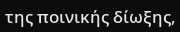της ποινικής δίωξης,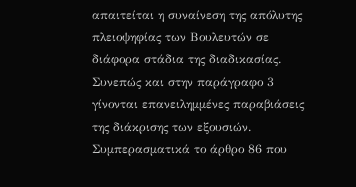απαιτείται η συναίνεση της απόλυτης πλειοψηφίας των Βουλευτών σε διάφορα στάδια της διαδικασίας. Συνεπώς και στην παράγραφο 3 γίνονται επανειλημμένες παραβιάσεις της διάκρισης των εξουσιών. Συμπερασματικά το άρθρο 86 που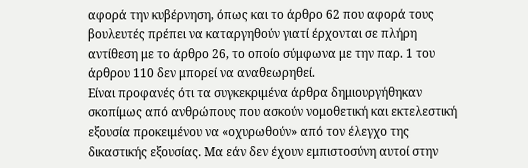αφορά την κυβέρνηση, όπως και το άρθρο 62 που αφορά τους βουλευτές πρέπει να καταργηθούν γιατί έρχονται σε πλήρη αντίθεση με το άρθρο 26, το οποίο σύμφωνα με την παρ. 1 του άρθρου 110 δεν μπορεί να αναθεωρηθεί.
Είναι προφανές ότι τα συγκεκριμένα άρθρα δημιουργήθηκαν σκοπίμως από ανθρώπους που ασκούν νομοθετική και εκτελεστική εξουσία προκειμένου να «οχυρωθούν» από τον έλεγχο της δικαστικής εξουσίας. Μα εάν δεν έχουν εμπιστοσύνη αυτοί στην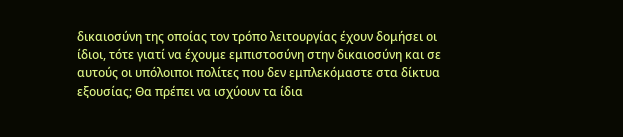δικαιοσύνη της οποίας τον τρόπο λειτουργίας έχουν δομήσει οι ίδιοι, τότε γιατί να έχουμε εμπιστοσύνη στην δικαιοσύνη και σε αυτούς οι υπόλοιποι πολίτες που δεν εμπλεκόμαστε στα δίκτυα εξουσίας; Θα πρέπει να ισχύουν τα ίδια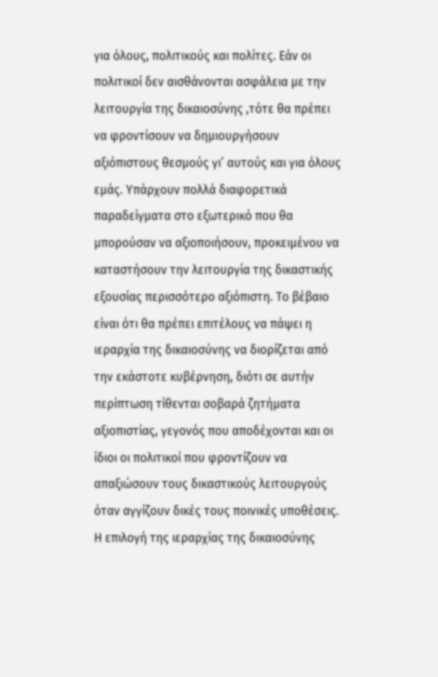για όλους, πολιτικούς και πολίτες. Εάν οι πολιτικοί δεν αισθάνονται ασφάλεια με την λειτουργία της δικαιοσύνης ,τότε θα πρέπει να φροντίσουν να δημιουργήσουν αξιόπιστους θεσμούς γι’ αυτούς και για όλους εμάς. Υπάρχουν πολλά διαφορετικά παραδείγματα στο εξωτερικό που θα μπορούσαν να αξιοποιήσουν, προκειμένου να καταστήσουν την λειτουργία της δικαστικής εξουσίας περισσότερο αξιόπιστη. Το βέβαιο είναι ότι θα πρέπει επιτέλους να πάψει η ιεραρχία της δικαιοσύνης να διορίζεται από την εκάστοτε κυβέρνηση, διότι σε αυτήν περίπτωση τίθενται σοβαρά ζητήματα αξιοπιστίας, γεγονός που αποδέχονται και οι ίδιοι οι πολιτικοί που φροντίζουν να απαξιώσουν τους δικαστικούς λειτουργούς όταν αγγίζουν δικές τους ποινικές υποθέσεις. Η επιλογή της ιεραρχίας της δικαιοσύνης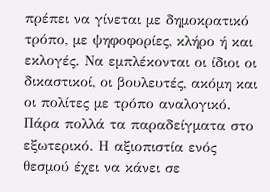πρέπει να γίνεται με δημοκρατικό τρόπο, με ψηφοφορίες, κλήρο ή και εκλογές. Να εμπλέκονται οι ίδιοι οι δικαστικοί, οι βουλευτές, ακόμη και οι πολίτες με τρόπο αναλογικό. Πάρα πολλά τα παραδείγματα στο εξωτερικό. Η αξιοπιστία ενός θεσμού έχει να κάνει σε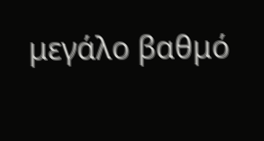μεγάλο βαθμό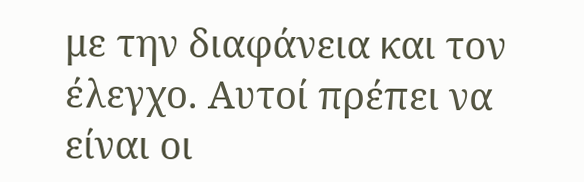με την διαφάνεια και τον έλεγχο. Αυτοί πρέπει να είναι οι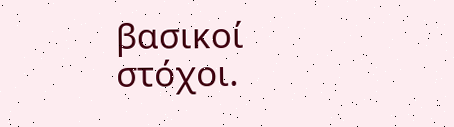βασικοί στόχοι.